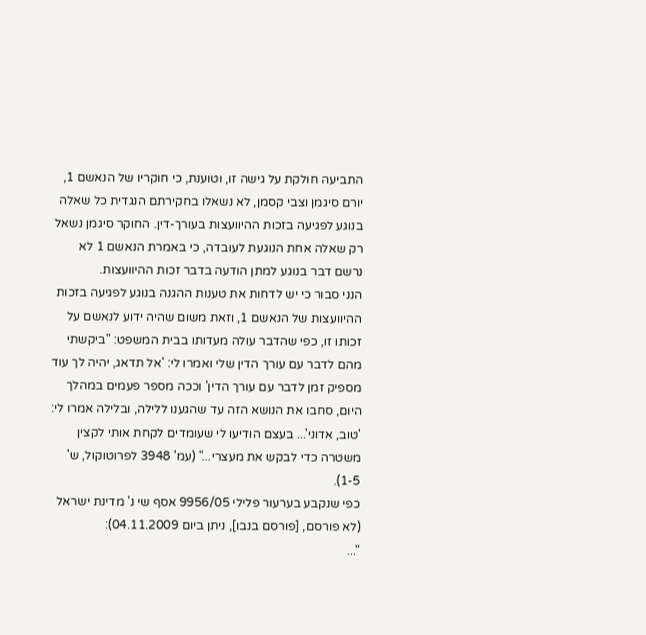התביעה חולקת על גישה זו, וטוענת, כי חוקריו של הנאשם 1, יורם סיגמן וצבי קסמן, לא נשאלו בחקירתם הנגדית כל שאלה בנוגע לפגיעה בזכות ההיוועצות בעורך-דין. החוקר סיגמן נשאל רק שאלה אחת הנוגעת לעובדה, כי באמרת הנאשם 1 לא נרשם דבר בנוגע למתן הודעה בדבר זכות ההיוועצות.
הנני סבור כי יש לדחות את טענות ההגנה בנוגע לפגיעה בזכות ההיוועצות של הנאשם 1, וזאת משום שהיה ידוע לנאשם על זכותו זו, כפי שהדבר עולה מעדותו בבית המשפט: "ביקשתי מהם לדבר עם עורך הדין שלי ואמרו לי: 'אל תדאג, יהיה לך עוד מספיק זמן לדבר עם עורך הדין' וככה מספר פעמים במהלך היום, סחבו את הנושא הזה עד שהגענו ללילה, ובלילה אמרו לי: 'טוב, אדוני'... בעצם הודיעו לי שעומדים לקחת אותי לקצין משטרה כדי לבקש את מעצרי..." (עמ' 3948 לפרוטוקול, ש' 1-5).
כפי שנקבע בערעור פלילי 9956/05 אסף שי נ' מדינת ישראל (לא פורסם, [פורסם בנבו], ניתן ביום 04.11.2009):
"...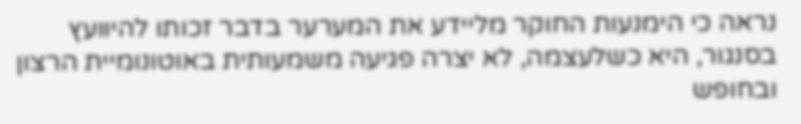נראה כי הימנעות החוקר מליידע את המערער בדבר זכותו להיוועץ בסנגור, היא כשלעצמה, לא יצרה פגיעה משמעותית באוטונומיית הרצון ובחופש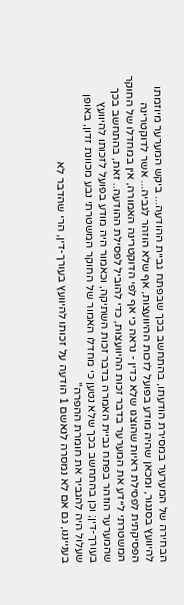הבחירה של המערער במסירת הודעתו, בהתחשב בכך שבפתח גביית ההודעה... ביקש המערער מיוזמתו להיוועץ בסנגור, ומכאן שהיה מודע בפועל לזכות ההיוועצות, אף שלא הוזהר לגביה... אשר לדוקטרינה הפסיקתית לפסילת ראיות שהוצגו שלא כדין - נראה כי אף לפי הדוקטרינה האמורה, אין במחדלו של החוקר המשטרתי ליידע את המערער בדבר זכות ההיוועצות, כדי להוביל לפסילת ההודעה.. זאת, בהתחשב בכך שהמערער הוזהר בפתח גביית האמרה בדבר זכות השתיקה, וכאמור היה מודע בפועל לזכותו להיוועץ בעורך-דין; וכן בהתחשב בכך שלא נטען כי מחדלו האמור של החוקר המשטרתי נבע מכוונת זדון, באופן שעלול היה להגביר את חומרת ההפרה"
בענייננו, גם אם לא נמסרה לנאשם 1 הודעה על זכותו להיוועץ בעורך-דין, הרי שהדבר לא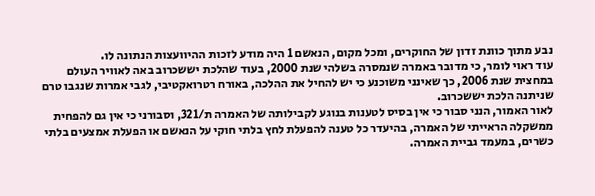נבע מתוך כוונת זדון של החוקרים, ומכל מקום, הנאשם 1 היה מודע לזכות ההיוועצות הנתונה לו.
עוד ראוי לומר, כי מדובר באמרה שנמסרה בשלהי שנת 2000, בעוד שהלכת יששכרוב באה לאוויר העולם במחצית שנת 2006, כך שאינני משוכנע כי יש להחיל את ההלכה, באורח רטרואקטיבי, לגבי אמרות שנגבו טרם שניתנה הלכת יששכרוב.
לאור האמור, הנני סבור כי אין בסיס לטענות בנוגע לקבילותה של האמרה ת/321, וסבורני כי אין גם להפחית ממשקלה הראייתי של האמרה, בהיעדר כל טענה להפעלת לחץ בלתי חוקי על הנאשם או הפעלת אמצעים בלתי כשרים, במעמד גביית האמרה.